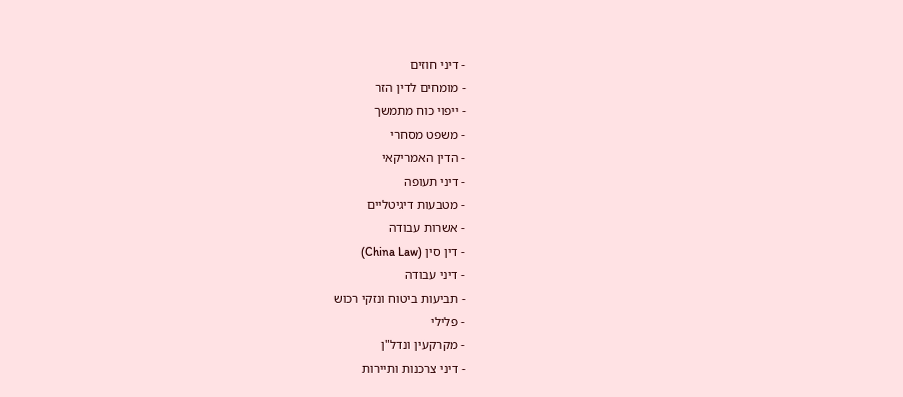- דיני חוזים
- מומחים לדין הזר
- ייפוי כוח מתמשך
- משפט מסחרי
- הדין האמריקאי
- דיני תעופה
- מטבעות דיגיטליים
- אשרות עבודה
- דין סין (China Law)
- דיני עבודה
- תביעות ביטוח ונזקי רכוש
- פלילי
- מקרקעין ונדל"ן
- דיני צרכנות ותיירות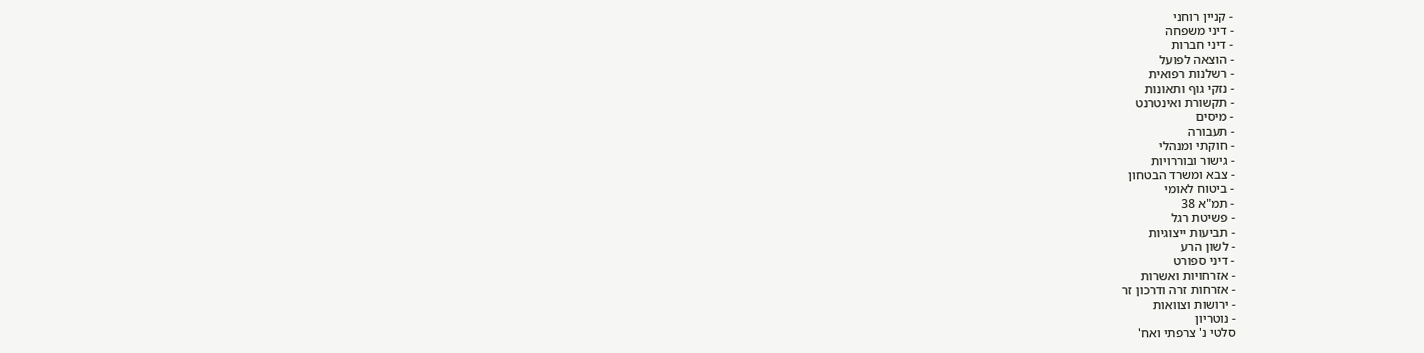- קניין רוחני
- דיני משפחה
- דיני חברות
- הוצאה לפועל
- רשלנות רפואית
- נזקי גוף ותאונות
- תקשורת ואינטרנט
- מיסים
- תעבורה
- חוקתי ומנהלי
- גישור ובוררויות
- צבא ומשרד הבטחון
- ביטוח לאומי
- תמ"א 38
- פשיטת רגל
- תביעות ייצוגיות
- לשון הרע
- דיני ספורט
- אזרחויות ואשרות
- אזרחות זרה ודרכון זר
- ירושות וצוואות
- נוטריון
סלטי נ' צרפתי ואח'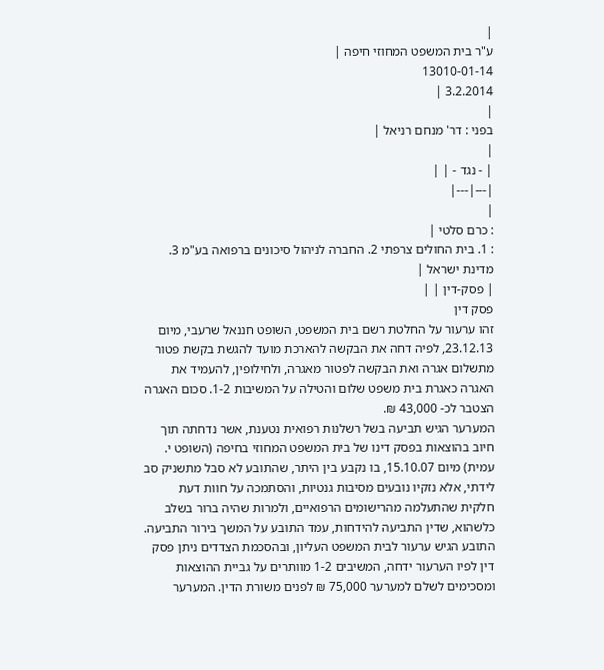|
ע"ר בית המשפט המחוזי חיפה |
13010-01-14
3.2.2014 |
|
בפני : דר' מנחם רניאל |
|
| - נגד - | |
|---|---|
|
: כרם סלטי |
: 1. בית החולים צרפתי 2. החברה לניהול סיכונים ברפואה בע"מ 3. מדינת ישראל |
| פסק-דין | |
פסק דין
זהו ערעור על החלטת רשם בית המשפט, השופט חננאל שרעבי, מיום 23.12.13, לפיה דחה את הבקשה להארכת מועד להגשת בקשת פטור מתשלום אגרה ואת הבקשה לפטור מאגרה, ולחילופין, להעמיד את האגרה כאגרת בית משפט שלום והטילה על המשיבות 1-2. סכום האגרה הצטבר לכ- 43,000 ₪.
המערער הגיש תביעה בשל רשלנות רפואית נטענת, אשר נדחתה תוך חיוב בהוצאות בפסק דינו של בית המשפט המחוזי בחיפה (השופט י. עמית) מיום 15.10.07, בו נקבע בין היתר, שהתובע לא סבל מתשניק סב לידתי, אלא נזקיו נובעים מסיבות גנטיות, והסתמכה על חוות דעת חלקית שהתעלמה מהרישומים הרפואיים, ולמרות שהיה ברור בשלב כלשהוא, שדין התביעה להידחות, עמד התובע על המשך בירור התביעה.
התובע הגיש ערעור לבית המשפט העליון, ובהסכמת הצדדים ניתן פסק דין לפיו הערעור ידחה, המשיבים 1-2 מוותרים על גביית ההוצאות ומסכימים לשלם למערער 75,000 ₪ לפנים משורת הדין. המערער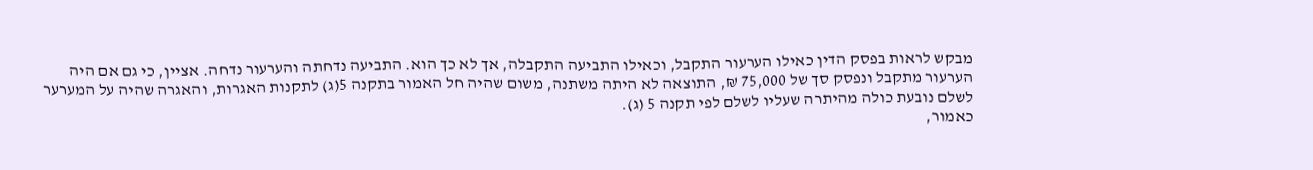מבקש לראות בפסק הדין כאילו הערעור התקבל, וכאילו התביעה התקבלה, אך לא כך הוא. התביעה נדחתה והערעור נדחה. אציין, כי גם אם היה הערעור מתקבל ונפסק סך של 75,000 ₪, התוצאה לא היתה משתנה, משום שהיה חל האמור בתקנה 5(ג) לתקנות האגרות, והאגרה שהיה על המערער לשלם נובעת כולה מהיתרה שעליו לשלם לפי תקנה 5 (ג).
כאמור,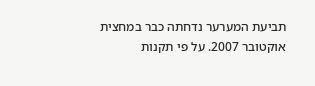תביעת המערער נדחתה כבר במחצית אוקטובר 2007. על פי תקנות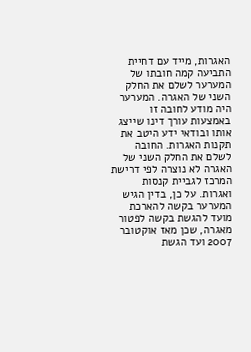האגרות, מייד עם דחיית התביעה קמה חובתו של המערער לשלם את החלק השני של האגרה. המערער היה מודע לחובה זו באמצעות עורך דינו שייצג אותו ובודאי ידע היטב את תקנות האגרות. החובה לשלם את החלק השני של האגרה לא נוצרה לפי דרישת המרכז לגביית קנסות ואגרות. על כן, בדין הגיש המערער בקשה להארכת מועד להגשת בקשה לפטור מאגרה, שכן מאז אוקטובר 2007 ועד הגשת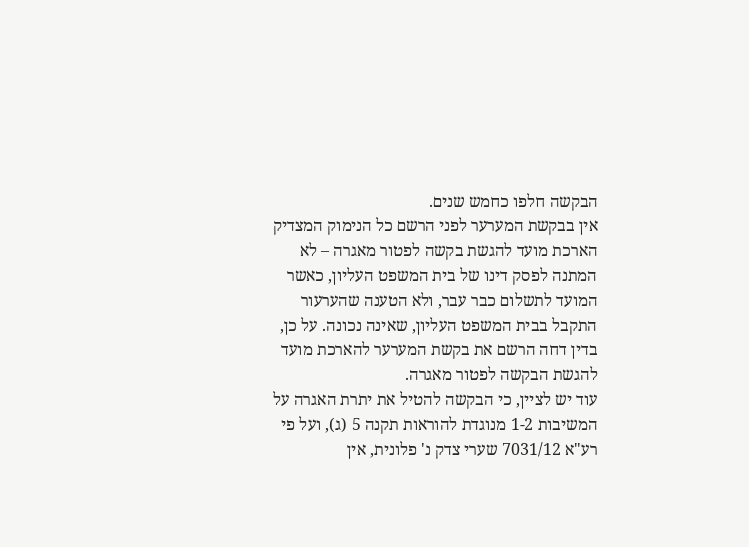הבקשה חלפו כחמש שנים.
אין בבקשת המערער לפני הרשם כל הנימוק המצדיק הארכת מועד להגשת בקשה לפטור מאגרה – לא המתנה לפסק דינו של בית המשפט העליון, כאשר המועד לתשלום כבר עבר, ולא הטענה שהערעור התקבל בבית המשפט העליון, שאינה נכונה. על כן, בדין דחה הרשם את בקשת המערער להארכת מועד להגשת הבקשה לפטור מאגרה.
עוד יש לציין, כי הבקשה להטיל את יתרת האגרה על המשיבות 1-2 מנוגדת להוראות תקנה 5 (ג), ועל פי רע"א 7031/12 שערי צדק נ' פלונית, אין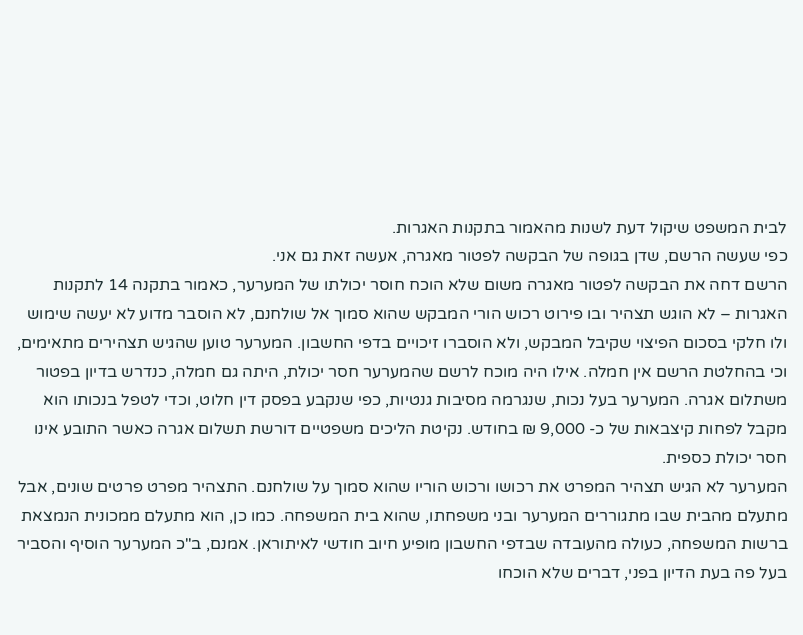לבית המשפט שיקול דעת לשנות מהאמור בתקנות האגרות.
כפי שעשה הרשם, שדן בגופה של הבקשה לפטור מאגרה, אעשה זאת גם אני.
הרשם דחה את הבקשה לפטור מאגרה משום שלא הוכח חוסר יכולתו של המערער, כאמור בתקנה 14 לתקנות האגרות – לא הוגש תצהיר ובו פירוט רכוש הורי המבקש שהוא סמוך אל שולחנם, לא הוסבר מדוע לא יעשה שימוש ולו חלקי בסכום הפיצוי שקיבל המבקש, ולא הוסברו זיכויים בדפי החשבון. המערער טוען שהגיש תצהירים מתאימים, וכי בהחלטת הרשם אין חמלה. אילו היה מוכח לרשם שהמערער חסר יכולת, היתה גם חמלה, כנדרש בדיון בפטור משתלום אגרה. המערער בעל נכות, שנגרמה מסיבות גנטיות, כפי שנקבע בפסק דין חלוט, וכדי לטפל בנכותו הוא מקבל לפחות קיצבאות של כ- 9,000 ₪ בחודש. נקיטת הליכים משפטיים דורשת תשלום אגרה כאשר התובע אינו חסר יכולת כספית.
המערער לא הגיש תצהיר המפרט את רכושו ורכוש הוריו שהוא סמוך על שולחנם. התצהיר מפרט פרטים שונים, אבל מתעלם מהבית שבו מתגוררים המערער ובני משפחתו, שהוא בית המשפחה. כמו כן, הוא מתעלם ממכונית הנמצאת ברשות המשפחה, כעולה מהעובדה שבדפי החשבון מופיע חיוב חודשי לאיתוראן. אמנם, ב"כ המערער הוסיף והסביר בעל פה בעת הדיון בפני, דברים שלא הוכחו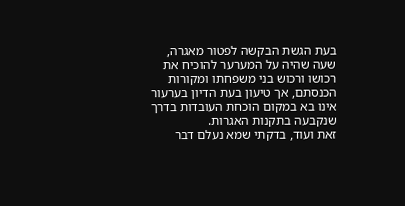בעת הגשת הבקשה לפטור מאגרה, שעה שהיה על המערער להוכיח את רכושו ורכוש בני משפחתו ומקורות הכנסתם, אך טיעון בעת הדיון בערעור אינו בא במקום הוכחת העובדות בדרך שנקבעה בתקנות האגרות.
זאת ועוד, בדקתי שמא נעלם דבר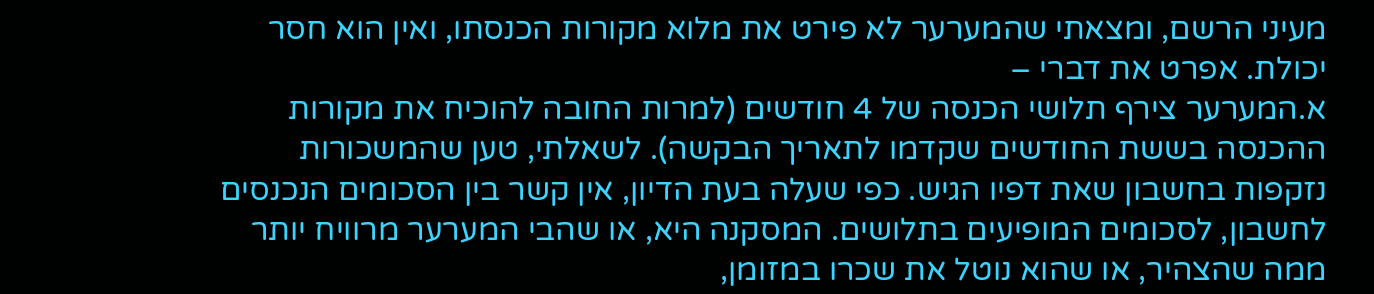מעיני הרשם, ומצאתי שהמערער לא פירט את מלוא מקורות הכנסתו, ואין הוא חסר יכולת. אפרט את דברי –
א.המערער צירף תלושי הכנסה של 4 חודשים (למרות החובה להוכיח את מקורות ההכנסה בששת החודשים שקדמו לתאריך הבקשה). לשאלתי, טען שהמשכורות נזקפות בחשבון שאת דפיו הגיש. כפי שעלה בעת הדיון, אין קשר בין הסכומים הנכנסים לחשבון, לסכומים המופיעים בתלושים. המסקנה היא, או שהבי המערער מרוויח יותר ממה שהצהיר, או שהוא נוטל את שכרו במזומן,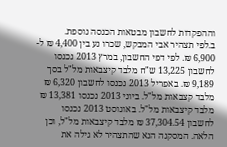וההפקדות לחשבון מבטאות הכנסה נוספת.
ב.לפי תצהיר אבי המבקש, שכרו נע בין 4,400 ₪ ל- 6,900 ₪. לפי דפי החשבון, במרץ 2013 נכנסו לחשבון 13,225 ש"ח מלבד קיצבאות מל"ל בסך 9,189 ₪. באפריל 2013 נכנסו לחשבון 6,320 ₪ מלבד קצבאות מל"ל. ביוני 2013 נכנסו 13,381 ₪ מלבד קיצבאות מל"ל. באוגוסט 2013 נכנסו לחשבון 37,304.54 ₪ מלבד קיצבאות מל"ל, וכן הלאה. המסקנה הנא שהתצהיר לא גילה את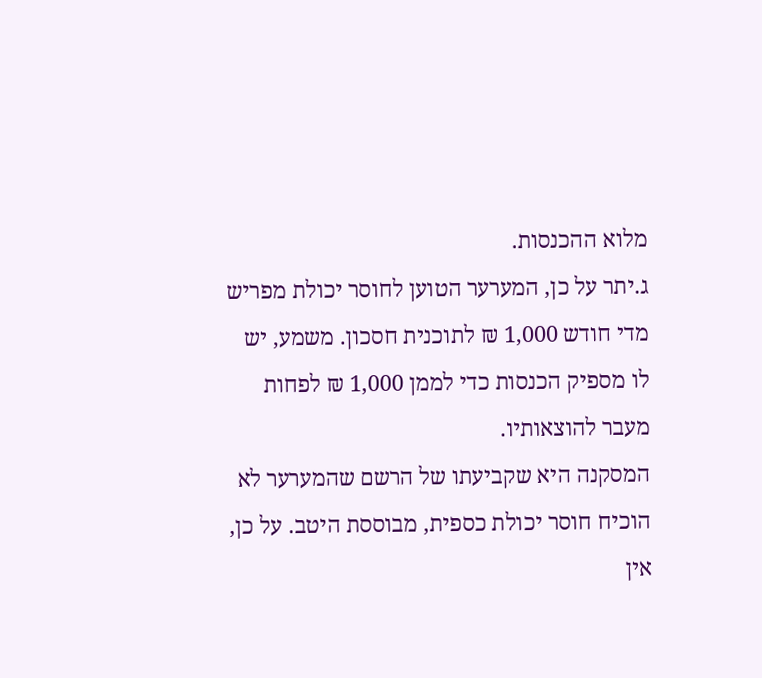מלוא ההכנסות.
ג.יתר על כן, המערער הטוען לחוסר יכולת מפריש מדי חודש 1,000 ₪ לתוכנית חסכון. משמע, יש לו מספיק הכנסות כדי לממן 1,000 ₪ לפחות מעבר להוצאותיו.
המסקנה היא שקביעתו של הרשם שהמערער לא הוכיח חוסר יכולת כספית, מבוססת היטב. על כן, אין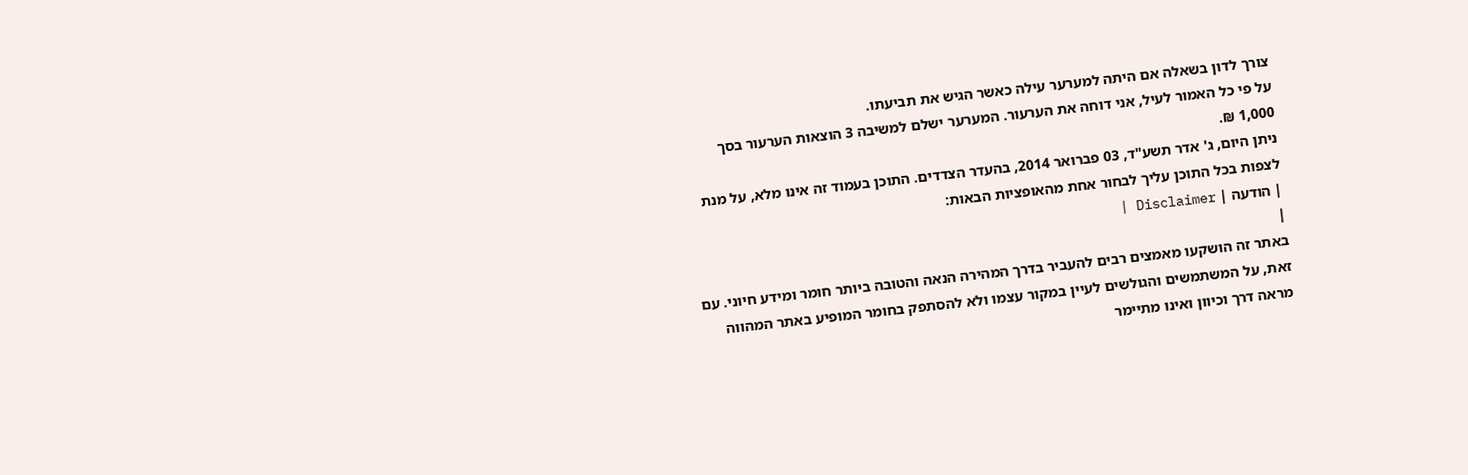צורך לדון בשאלה אם היתה למערער עילה כאשר הגיש את תביעתו.
על פי כל האמור לעיל, אני דוחה את הערעור. המערער ישלם למשיבה 3 הוצאות הערעור בסך 1,000 ₪.
ניתן היום, ג' אדר תשע"ד, 03 פברואר 2014, בהעדר הצדדים. התוכן בעמוד זה אינו מלא, על מנת לצפות בכל התוכן עליך לבחור אחת מהאופציות הבאות:
| הודעה | Disclaimer |
|
באתר זה הושקעו מאמצים רבים להעביר בדרך המהירה הנאה והטובה ביותר חומר ומידע חיוני. עם זאת, על המשתמשים והגולשים לעיין במקור עצמו ולא להסתפק בחומר המופיע באתר המהווה מראה דרך וכיוון ואינו מתיימר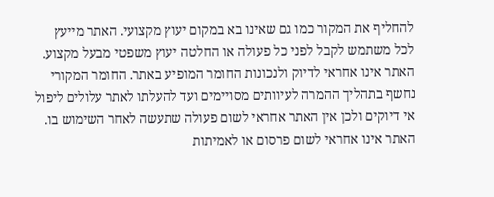להחליף את המקור כמו גם שאינו בא במקום יעוץ מקצועי. האתר מייעץ לכל משתמש לקבל לפני כל פעולה או החלטה יעוץ משפטי מבעל מקצוע. האתר אינו אחראי לדיוק ולנכונות החומר המופיע באתר. החומר המקורי נחשף בתהליך ההמרה לעיוותים מסויימים ועד להעלתו לאתר עלולים ליפול אי דיוקים ולכן אין האתר אחראי לשום פעולה שתעשה לאחר השימוש בו. האתר אינו אחראי לשום פרסום או לאמיתות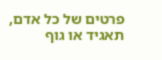פרטים של כל אדם, תאגיד או גוף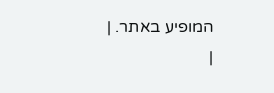המופיע באתר. |
|